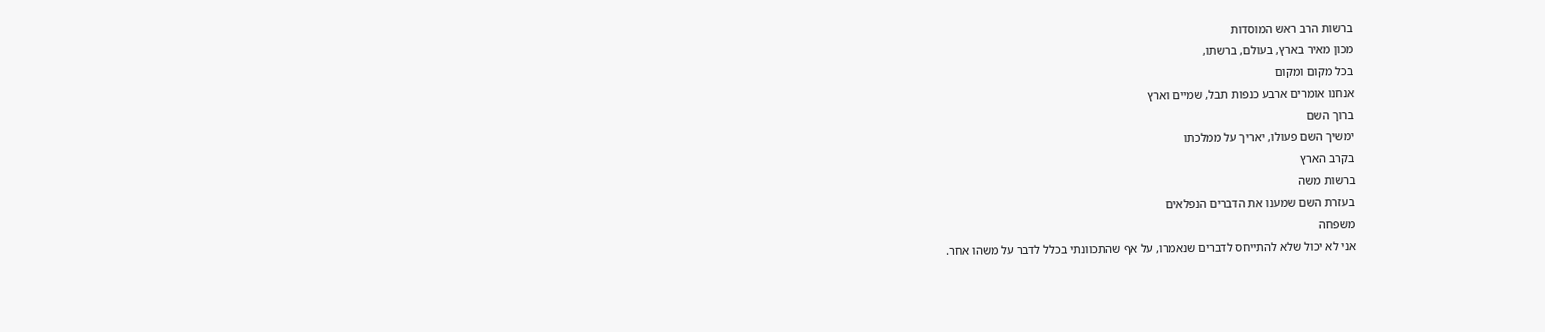ברשות הרב ראש המוסדות
מכון מאיר בארץ, בעולם, ברשתו,
בכל מקום ומקום
אנחנו אומרים ארבע כנפות תבל, שמיים וארץ
ברוך השם
ימשיך השם פעולו, יאריך על ממלכתו
בקרב הארץ
ברשות משה
בעזרת השם שמענו את הדברים הנפלאים
משפחה
אני לא יכול שלא להתייחס לדברים שנאמרו, על אף שהתכוונתי בכלל לדבר על משהו אחר.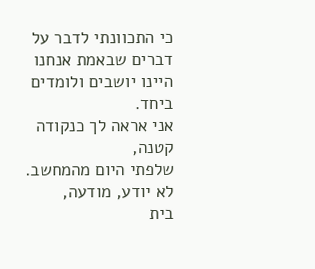כי התכוונתי לדבר על דברים שבאמת אנחנו
היינו יושבים ולומדים ביחד.
אני אראה לך כנקודה קטנה,
שלפתי היום מהמחשב.
לא יודע, מודעה,
בית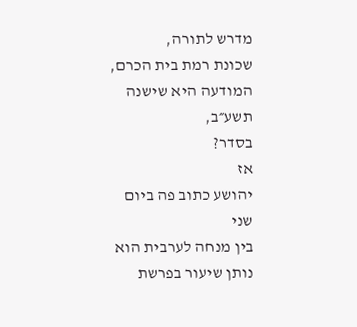מדרש לתורה,
שכונת רמת בית הכרם,
המודעה היא שישנה תשע״ב,
בסדר?
אז
יהושע כתוב פה ביום שני
בין מנחה לערבית הוא נותן שיעור בפרשת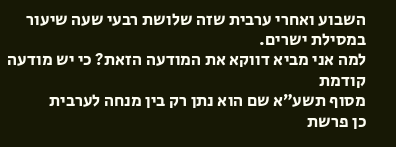השבוע ואחרי ערבית שזה שלושת רבעי שעה שיעור במסילת ישרים.
למה אני מביא דווקא את המודעה הזאת? כי יש מודעה קודמת
מסוף תשע״א שם הוא נתן רק בין מנחה לערבית
כן פרשת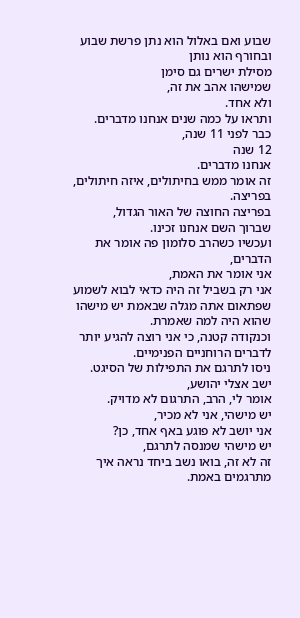שבוע ואם באלול הוא נתן פרשת שבוע ובחורף הוא נותן
מסילת ישרים גם סימן
שמישהו אהב את זה,
ולא אחד.
ותראו על כמה שנים אנחנו מדברים.
כבר לפני 11 שנה,
12 שנה
אנחנו מדברים.
זה אומר ממש בחיתולים, איזה חיתולים, בפריצה.
בפריצה החוצה של האור הגדול,
שברוך השם אנחנו זכינו.
ועכשיו כשהרב סלומון פה אומר את הדברים,
אני אומר את האמת,
אני רק בשביל זה היה כדאי לבוא לשמוע
שפתאום אתה מגלה שבאמת יש מישהו שהוא היה למה שאמרת.
וכנקודה קטנה, כי אני רוצה להגיע יותר לדברים הרוחניים הפנימיים.
ניסו לתרגם את התפילות של הסיגט.
ישב אצלי יהושע,
אומר לי, הרב, התרגום לא מדויק.
יש מישהי, אני לא מכיר,
אני יושב לא פוגע באף אחד, כן?
יש מישהי שמנסה לתרגם,
זה לא זה, בואו נשב ביחד נראה איך מתרגמים באמת.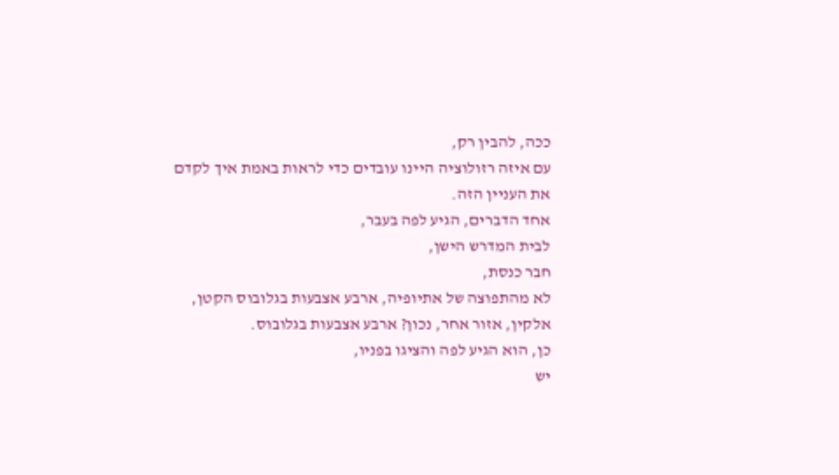ככה, להבין רק,
עם איזה רזולוציה היינו עובדים כדי לראות באמת איך לקדם
את העניין הזה.
אחד הדברים, הגיע לפה בעבר,
לבית המדרש הישן,
חבר כנסת,
לא מהתפוצה של אתיופיה, ארבע אצבעות בגלובוס הקטן,
אלקין, אזור אחר, נכון? ארבע אצבעות בגלובוס.
כן, הוא הגיע לפה והציגו בפניו,
יש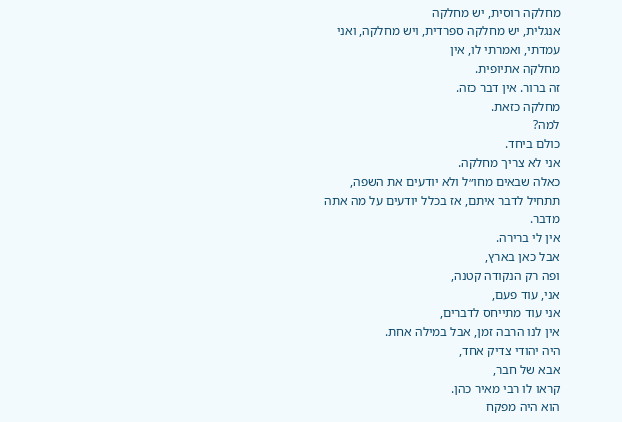מחלקה רוסית, יש מחלקה
אנגלית, יש מחלקה ספרדית, ויש מחלקה, ואני עמדתי, ואמרתי לו, אין
מחלקה אתיופית.
זה ברור. אין דבר כזה.
מחלקה כזאת.
למה?
כולם ביחד.
אני לא צריך מחלקה.
כאלה שבאים מחו״ל ולא יודעים את השפה,
תתחיל לדבר איתם, אז בכלל יודעים על מה אתה מדבר.
אין לי ברירה.
אבל כאן בארץ,
ופה רק הנקודה קטנה,
אני, עוד פעם,
אני עוד מתייחס לדברים,
אין לנו הרבה זמן, אבל במילה אחת.
היה יהודי צדיק אחד,
אבא של חבר,
קראו לו רבי מאיר כהן.
הוא היה מפקח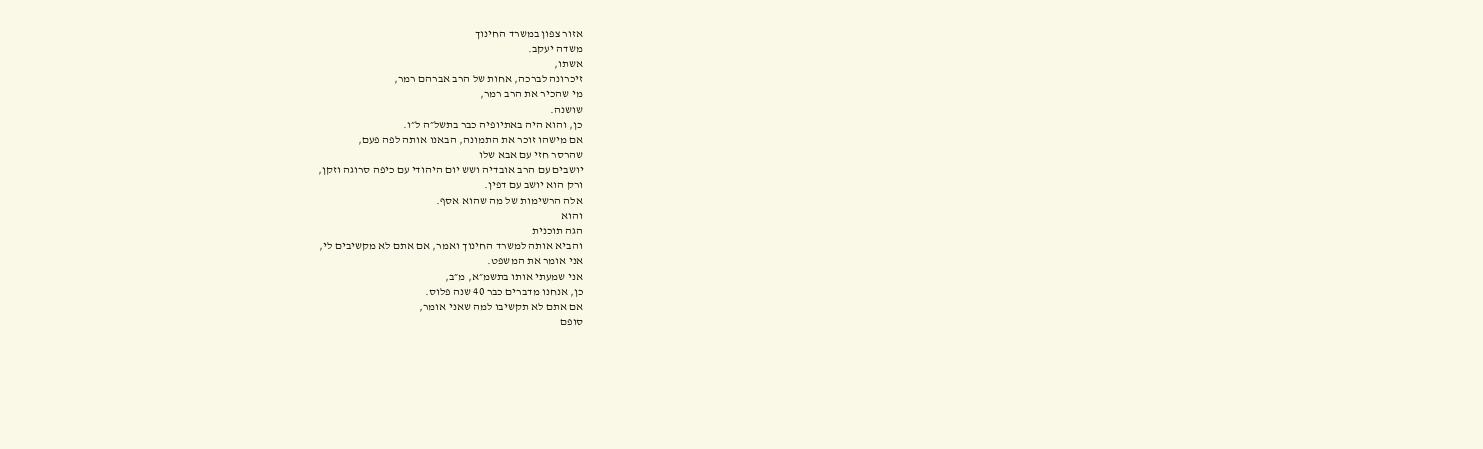אזור צפון במשרד החינוך
משדה יעקב.
אשתו,
זיכרונה לברכה, אחות של הרב אברהם רמר,
מי שהכיר את הרב רמר,
שושנה.
כן, והוא היה באתיופיה כבר בתשל״ה ל״ו.
אם מישהו זוכר את התמונה, הבאנו אותה לפה פעם,
שהרסר חזי עם אבא שלו
יושבים עם הרב אובדיה ושש יום היהודי עם כיפה סרוגה וזקן,
ורק הוא יושב עם דפין.
אלה הרשימות של מה שהוא אסף.
והוא
הגה תוכנית
והביא אותה למשרד החינוך ואמר, אם אתם לא מקשיבים לי,
אני אומר את המשפט.
אני שמעתי אותו בתשמ״א, מ״ב,
כן, אנחנו מדברים כבר 40 שנה פלוס.
אם אתם לא תקשיבו למה שאני אומר,
סופם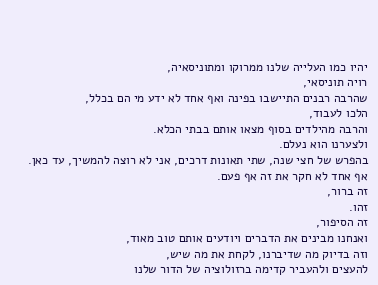יהיו כמו העלייה שלנו ממרוקו ומתוניסאיה,
רויה תוניסאי,
שהרבה רבנים התיישבו בפינה ואף אחד לא ידע מי הם בכלל,
הלכו לעבוד,
והרבה מהילדים בסוף מצאו אותם בבתי הכלא.
ולצערנו הוא נעלם.
בהפרש של חצי שנה, שתי תאונות דרכים, אני לא רוצה להמשיך, עד כאן.
אף אחד לא חקר את זה אף פעם.
זה ברור,
זהו.
זה הסיפור,
ואנחנו מבינים את הדברים ויודעים אותם טוב מאוד,
וזה בדיוק מה שדיברנו, לקחת את מה שיש,
להעצים ולהעביר קדימה ברזולוציה של הדור שלנו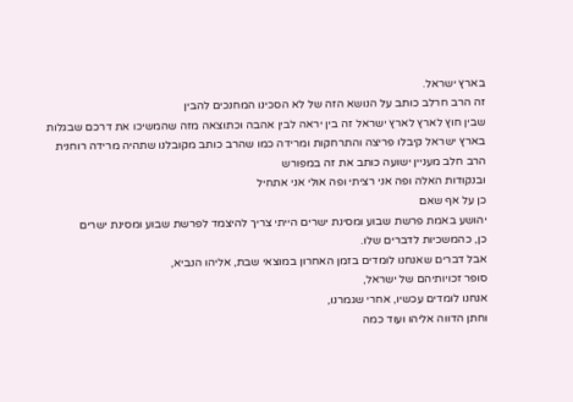בארץ ישראל.
זה הרב חרלב כותב על הנושא הזה של לא הסכינו המחנכים להבין
שבין חוץ לארץ לארץ ישראל זה בין יראה לבין אהבה וכתוצאה מזה שהמשיכו את דרכם שבגלות בארץ ישראל קיבלו פריצה והתרחקות ומרידה כמו שהרב כותב מקובלנו שתהיה מרידה רוחנית הרב חלב מעניין ישועה כותב את זה במפורש
ובנקודות האלה ופה אני רציתי ופה אולי אני אתחיל
כן על אף שאם
יהושע באמת פרשת שבוע ומסינת ישרים הייתי צריך להיצמד לפרשת שבוע ומסינת ישרים
כן, כהמשכיות לדברים שלו.
אבל דברים שאנחנו לומדים בזמן האחרון במוצאי שבת, אליהו הנביא,
סופר זכויותיהם של ישראל,
אנחנו לומדים עכשיו, אחרי שגמרנו,
וחתן הדווה אליהו ועוד כמה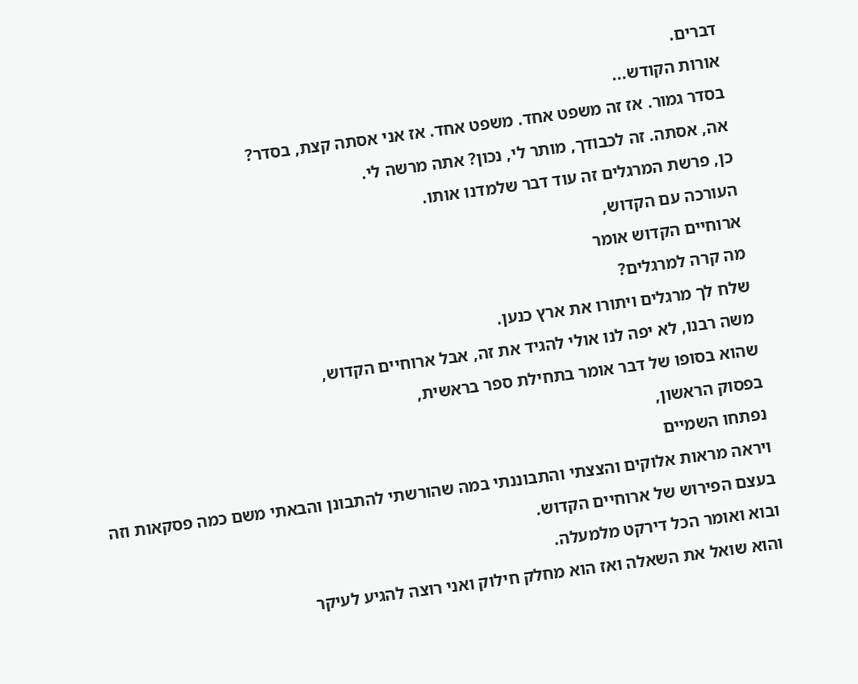דברים.
אורות הקודש...
בסדר גמור. אז זה משפט אחד. משפט אחד. אז אני אסתה קצת, בסדר?
אה, אסתה. זה לכבודך, מותר לי, נכון? אתה מרשה לי.
כן, פרשת המרגלים זה עוד דבר שלמדנו אותו.
העורכה עם הקדוש,
ארוחיים הקדוש אומר
מה קרה למרגלים?
שלח לך מרגלים ויתורו את ארץ כנען.
משה רבנו, לא יפה לנו אולי להגיד את זה, אבל ארוחיים הקדוש,
שהוא בסופו של דבר אומר בתחילת ספר בראשית,
בפסוק הראשון,
נפתחו השמיים
ויראה מראות אלוקים והצצתי והתבוננתי במה שהורשתי להתבונן והבאתי משם כמה פסקאות וזה בעצם הפירוש של ארוחיים הקדוש.
ובוא ואומר הכל דירקט מלמעלה.
והוא שואל את השאלה ואז הוא מחלק חילוק ואני רוצה להגיע לעיקר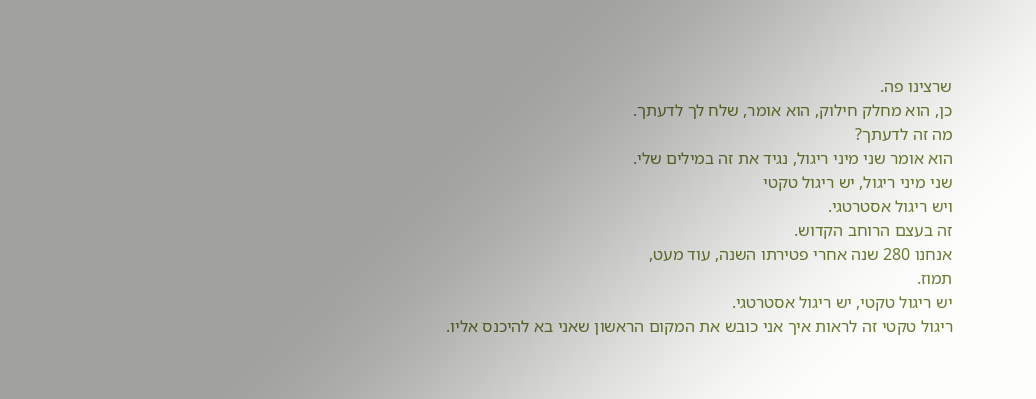שרצינו פה.
כן, הוא מחלק חילוק, הוא אומר, שלח לך לדעתך.
מה זה לדעתך?
הוא אומר שני מיני ריגול, נגיד את זה במילים שלי.
שני מיני ריגול, יש ריגול טקטי
ויש ריגול אסטרטגי.
זה בעצם הרוחב הקדוש.
אנחנו 280 שנה אחרי פטירתו השנה, עוד מעט,
תמוז.
יש ריגול טקטי, יש ריגול אסטרטגי.
ריגול טקטי זה לראות איך אני כובש את המקום הראשון שאני בא להיכנס אליו.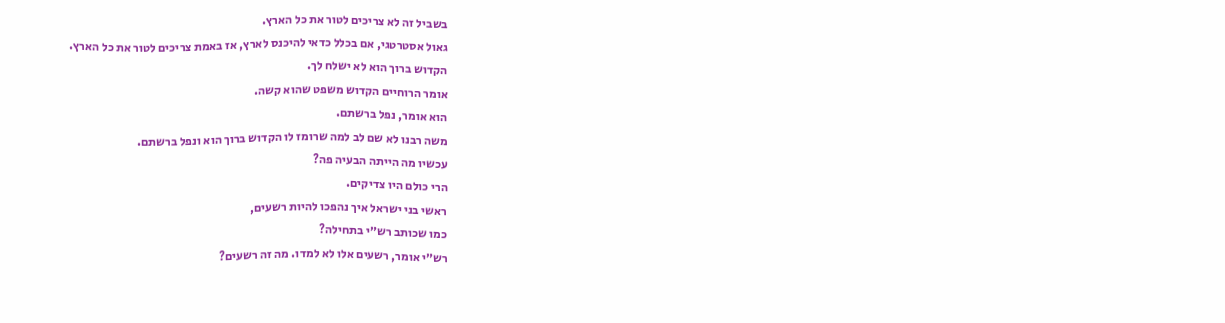בשביל זה לא צריכים לטור את כל הארץ.
גאול אסטרטגי, אם בכלל כדאי להיכנס לארץ, אז באמת צריכים לטור את כל הארץ.
הקדוש ברוך הוא לא ישלח לך.
אומר הרוחיים הקדוש משפט שהוא קשה.
הוא אומר, נפל ברשתם.
משה רבנו לא שם לב למה שרומז לו הקדוש ברוך הוא ונפל ברשתם.
עכשיו מה הייתה הבעיה פה?
הרי כולם היו צדיקים.
ראשי בני ישראל איך נהפכו להיות רשעים,
כמו שכותב רש״י בתחילה?
רש״י אומר, רשעים אלו לא למדו. מה זה רשעים?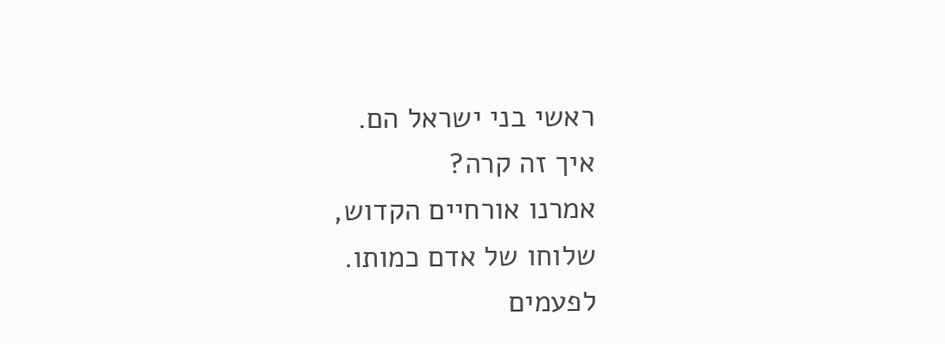ראשי בני ישראל הם.
איך זה קרה?
אמרנו אורחיים הקדוש,
שלוחו של אדם כמותו.
לפעמים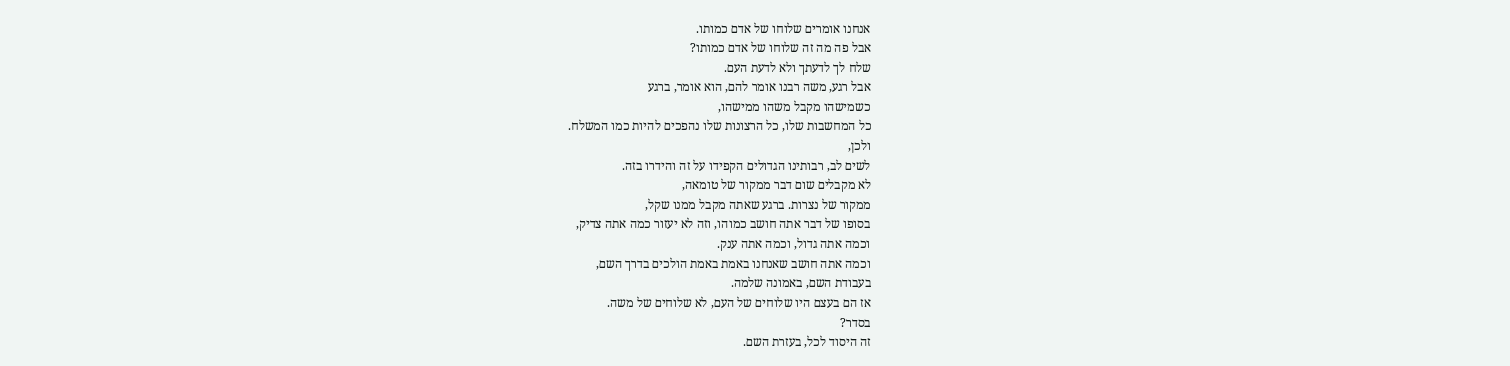אנחנו אומרים שלוחו של אדם כמותו.
אבל פה מה זה שלוחו של אדם כמותו?
שלח לך לדעתך ולא לדעת העם.
אבל רגע, משה רבנו אומר להם, הוא אומר, ברגע
כשמישהו מקבל משהו ממישהו,
כל המחשבות שלו, כל הרצונות שלו נהפכים להיות כמו המשלח.
ולכן,
לשים לב, רבותינו הגדולים הקפידו על זה והידרו בזה.
לא מקבלים שום דבר ממקור של טומאה,
ממקור של נצרות. ברגע שאתה מקבל ממנו שקל,
בסופו של דבר אתה חושב כמוהו, וזה לא יעזור כמה אתה צדיק,
וכמה אתה גדול, וכמה אתה ענק.
וכמה אתה חושב שאנחנו באמת באמת הולכים בדרך השם,
בעבודת השם, באמונה שלמה.
אז הם בעצם היו שלוחים של העם, לא שלוחים של משה.
בסדר?
זה היסוד לכל, בעזרת השם.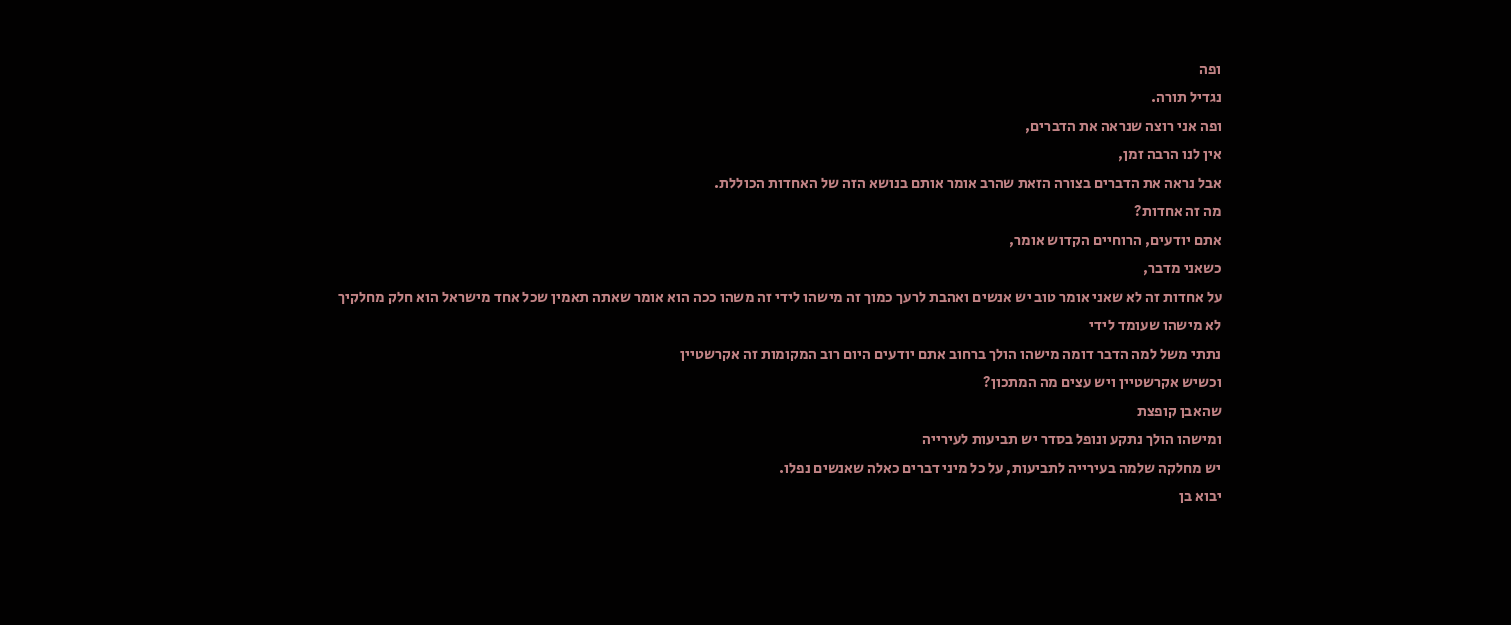ופה
נגדיל תורה.
ופה אני רוצה שנראה את הדברים,
אין לנו הרבה זמן,
אבל נראה את הדברים בצורה הזאת שהרב אומר אותם בנושא הזה של האחדות הכוללת.
מה זה אחדות?
אתם יודעים, הרוחיים הקדוש אומר,
כשאני מדבר,
על אחדות זה לא שאני אומר טוב יש אנשים ואהבת לרעך כמוך זה מישהו לידי זה משהו ככה הוא אומר שאתה תאמין שכל אחד מישראל הוא חלק מחלקיך
לא מישהו שעומד לידי
נתתי משל למה הדבר דומה מישהו הולך ברחוב אתם יודעים היום רוב המקומות זה אקרשטיין
וכשיש אקרשטיין ויש עצים מה המתכון?
שהאבן קופצת
ומישהו הולך נתקע ונופל בסדר יש תביעות לעירייה
יש מחלקה שלמה בעירייה לתביעות, על כל מיני דברים כאלה שאנשים נפלו.
יבוא בן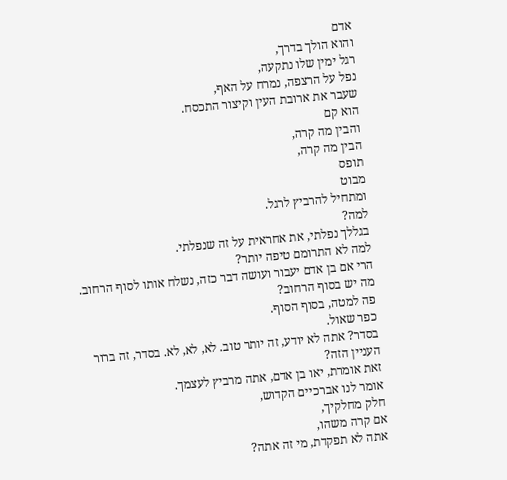אדם
והוא הולך בדרך,
רגל ימין שלו נתקעה,
נפל על הרצפה, נמרח על האף,
שעבר את ארובת העין וקיצור התכסח.
הוא קם
והבין מה קרה,
הבין מה קרה,
תופס
מבוט
ומתחיל להרביץ לרגל.
למה?
בגללך נפלתי, את אחראית על זה שנפלתי.
למה לא התרומם טיפה יותר?
הרי אם בן אדם יעבור ועושה דבר כזה, נשלח אותו לסוף הרחוב.
מה יש בסוף הרחוב?
פה למטה, בסוף הסוף.
כפר שאול.
בסדר? אתה לא יודע, זה יותר טוב. לא, לא, לא. בסדר, זה ברור העניין הזה?
זאת אומרת, יאו בן אדם, אתה מרביץ לעצמך.
אומר לנו אברכיים הקדוש,
חלק מחלקיך,
אם קרה משהו,
אתה לא תפקדת, מי זה אתה?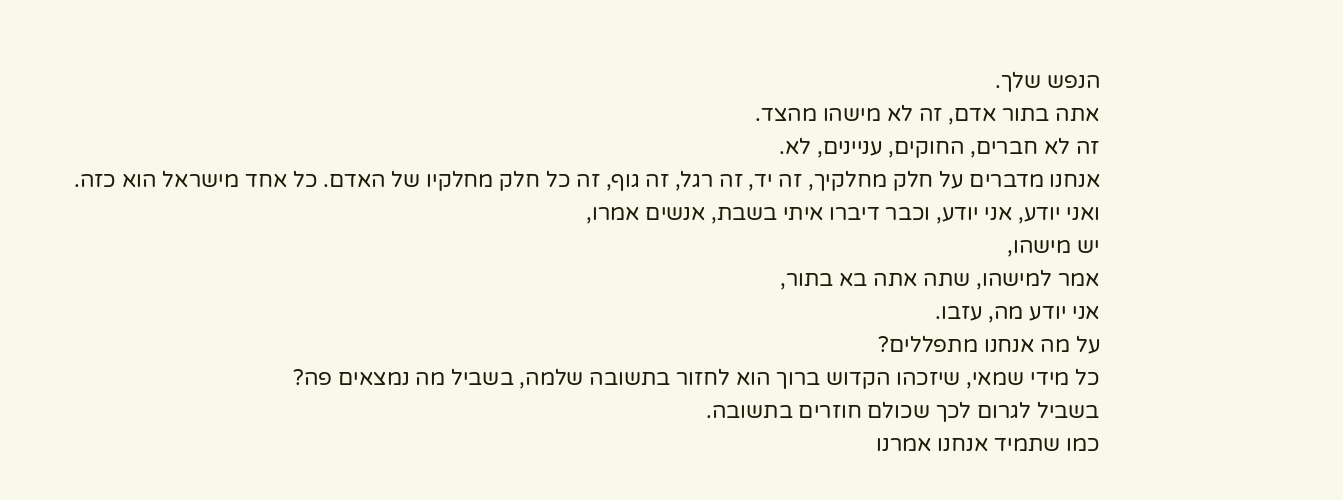הנפש שלך.
אתה בתור אדם, זה לא מישהו מהצד.
זה לא חברים, החוקים, עניינים, לא.
אנחנו מדברים על חלק מחלקיך, זה יד, זה רגל, זה גוף, זה כל חלק מחלקיו של האדם. כל אחד מישראל הוא כזה.
ואני יודע, אני יודע, וכבר דיברו איתי בשבת, אנשים אמרו,
יש מישהו,
אמר למישהו, שתה אתה בא בתור,
אני יודע מה, עזבו.
על מה אנחנו מתפללים?
כל מידי שמאי, שיזכהו הקדוש ברוך הוא לחזור בתשובה שלמה, בשביל מה נמצאים פה?
בשביל לגרום לכך שכולם חוזרים בתשובה.
כמו שתמיד אנחנו אמרנו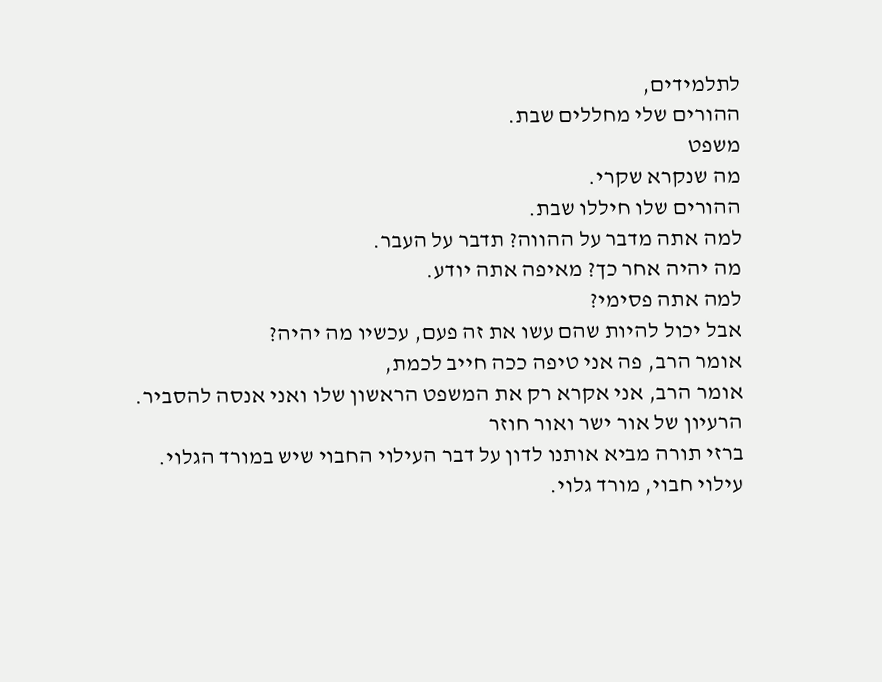לתלמידים,
ההורים שלי מחללים שבת.
משפט
מה שנקרא שקרי.
ההורים שלו חיללו שבת.
למה אתה מדבר על ההווה? תדבר על העבר.
מה יהיה אחר כך? מאיפה אתה יודע.
למה אתה פסימי?
אבל יכול להיות שהם עשו את זה פעם, עכשיו מה יהיה?
אומר הרב, פה אני טיפה ככה חייב לכמת,
אומר הרב, אני אקרא רק את המשפט הראשון שלו ואני אנסה להסביר.
הרעיון של אור ישר ואור חוזר
ברזי תורה מביא אותנו לדון על דבר העילוי החבוי שיש במורד הגלוי.
עילוי חבוי, מורד גלוי.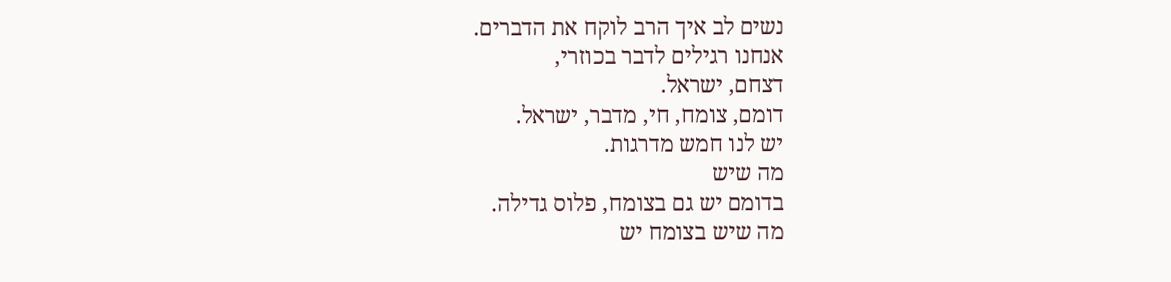נשים לב איך הרב לוקח את הדברים.
אנחנו רגילים לדבר בכוזרי,
דצחם, ישראל.
דומם, צומח, חי, מדבר, ישראל.
יש לנו חמש מדרגות.
מה שיש
בדומם יש גם בצומח, פלוס גדילה.
מה שיש בצומח יש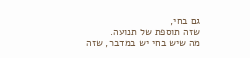גם בחי,
שזה תוספת של תנועה.
מה שיש בחי יש במדבר, שזה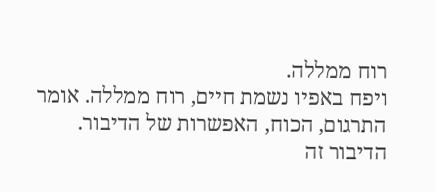רוח ממללה.
ויפח באפיו נשמת חיים, רוח ממללה. אומר התרגום, הכוח, האפשרות של הדיבור.
הדיבור זה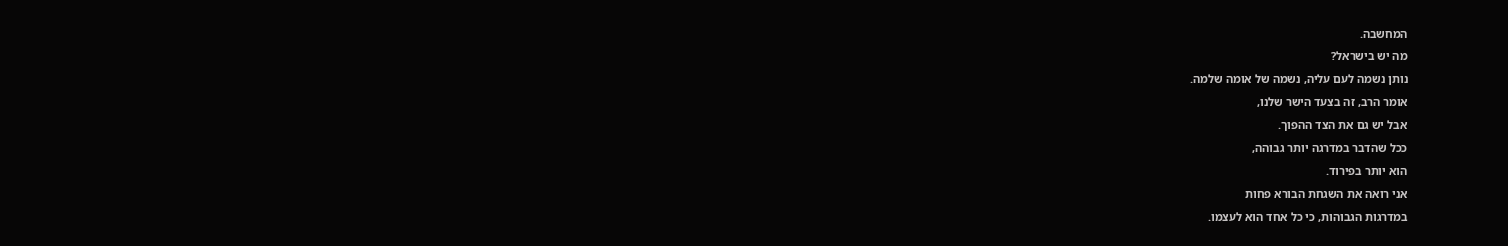המחשבה.
מה יש בישראל?
נותן נשמה לעם עליה, נשמה של אומה שלמה.
אומר הרב, זה בצעד הישר שלנו,
אבל יש גם את הצד ההפוך.
ככל שהדבר במדרגה יותר גבוהה,
הוא יותר בפירוד.
אני רואה את השגחת הבורא פחות
במדרגות הגבוהות, כי כל אחד הוא לעצמו.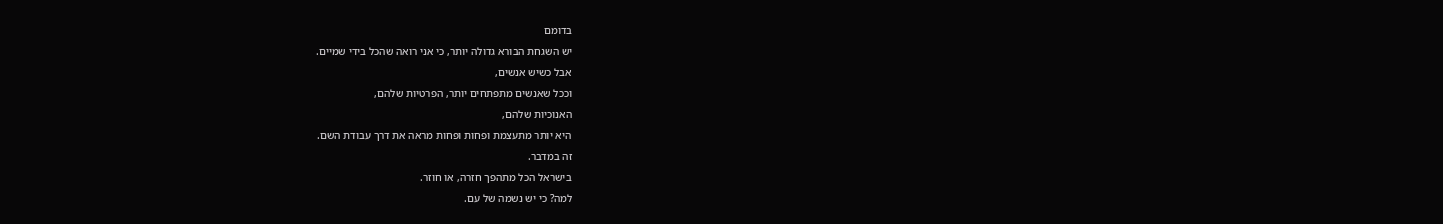בדומם
יש השגחת הבורא גדולה יותר, כי אני רואה שהכל בידי שמיים.
אבל כשיש אנשים,
וככל שאנשים מתפתחים יותר, הפרטיות שלהם,
האנוכיות שלהם,
היא יותר מתעצמת ופחות ופחות מראה את דרך עבודת השם.
זה במדבר.
בישראל הכל מתהפך חזרה, או חוזר.
למה? כי יש נשמה של עם.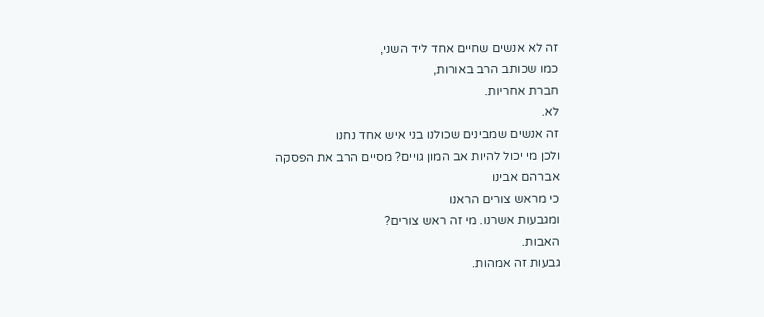זה לא אנשים שחיים אחד ליד השני,
כמו שכותב הרב באורות,
חברת אחריות.
לא.
זה אנשים שמבינים שכולנו בני איש אחד נחנו
ולכן מי יכול להיות אב המון גויים? מסיים הרב את הפסקה
אברהם אבינו
כי מראש צורים הראנו
ומגבעות אשרנו. מי זה ראש צורים?
האבות.
גבעות זה אמהות.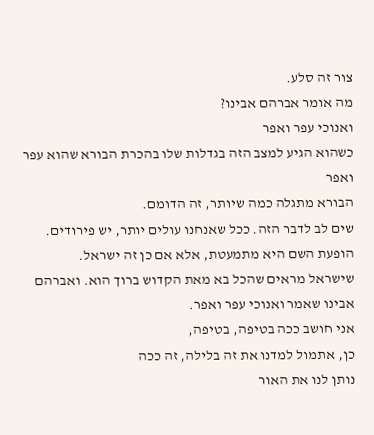צור זה סלע.
מה אומר אברהם אבינו?
ואנוכי עפר ואפר
כשהוא הגיע למצב הזה בגדלות שלו בהכרת הבורא שהוא עפר ואפר
הבורא מתגלה כמה שיותר, זה הדומם.
שים לב לדבר הזה. ככל שאנחנו עולים יותר, יש פירודים.
הופעת השם היא מתמעטת, אלא אם כן זה ישראל.
שישראל מראים שהכל בא מאת הקדוש ברוך הוא. ואברהם אבינו שאמר ואנוכי עפר ואפר.
אני חושב ככה בטיפה, בטיפה,
כן, אתמול למדנו את זה בלילה, זה ככה
נותן לנו את האור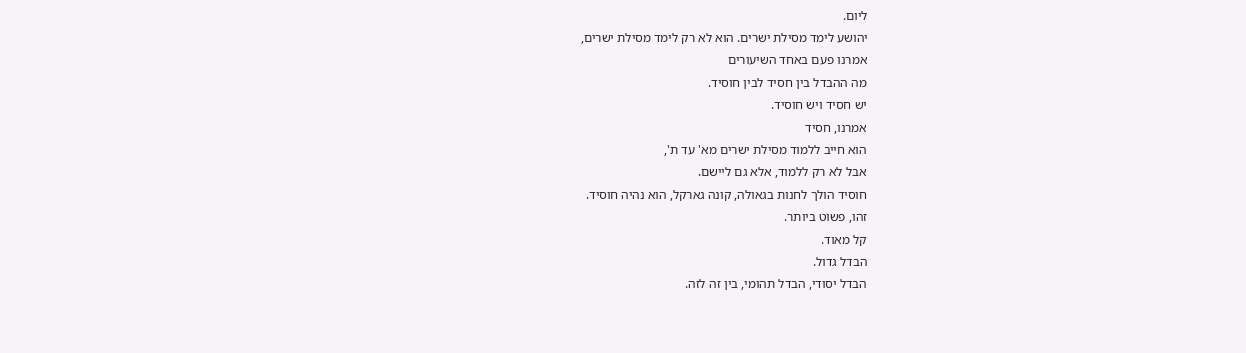ליום.
יהושע לימד מסילת ישרים. הוא לא רק לימד מסילת ישרים,
אמרנו פעם באחד השיעורים
מה ההבדל בין חסיד לבין חוסיד.
יש חסיד ויש חוסיד.
אמרנו, חסיד
הוא חייב ללמוד מסילת ישרים מא' עד ת',
אבל לא רק ללמוד, אלא גם ליישם.
חוסיד הולך לחנות בגאולה, קונה גארקל, הוא נהיה חוסיד.
זהו, פשוט ביותר.
קל מאוד.
הבדל גדול.
הבדל יסודי, הבדל תהומי, בין זה לזה.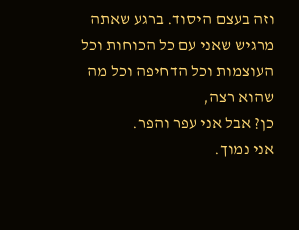וזה בעצם היסוד. ברגע שאתה מרגיש שאני עם כל הכוחות וכל העוצמות וכל הדחיפה וכל מה שהוא רצה,
כן? אבל אני עפר והפר.
אני נמוך.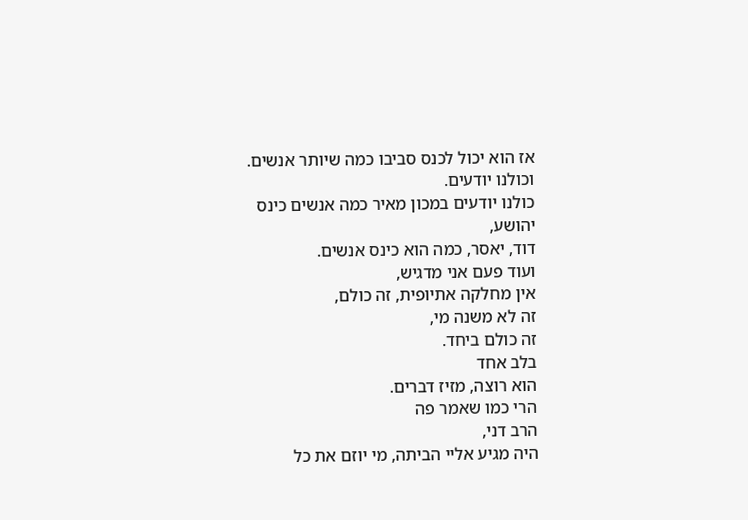אז הוא יכול לכנס סביבו כמה שיותר אנשים.
וכולנו יודעים.
כולנו יודעים במכון מאיר כמה אנשים כינס יהושע,
דוד, יאסר, כמה הוא כינס אנשים.
ועוד פעם אני מדגיש,
אין מחלקה אתיופית, זה כולם,
זה לא משנה מי,
זה כולם ביחד.
בלב אחד
הוא רוצה, מזיז דברים.
הרי כמו שאמר פה
הרב דני,
היה מגיע אליי הביתה, מי יוזם את כל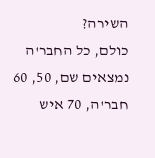השירה?
כולם, כל החבר'ה נמצאים שם, 50, 60 חבר'ה, 70 איש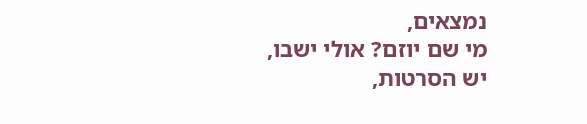נמצאים,
מי שם יוזם? אולי ישבו, יש הסרטות,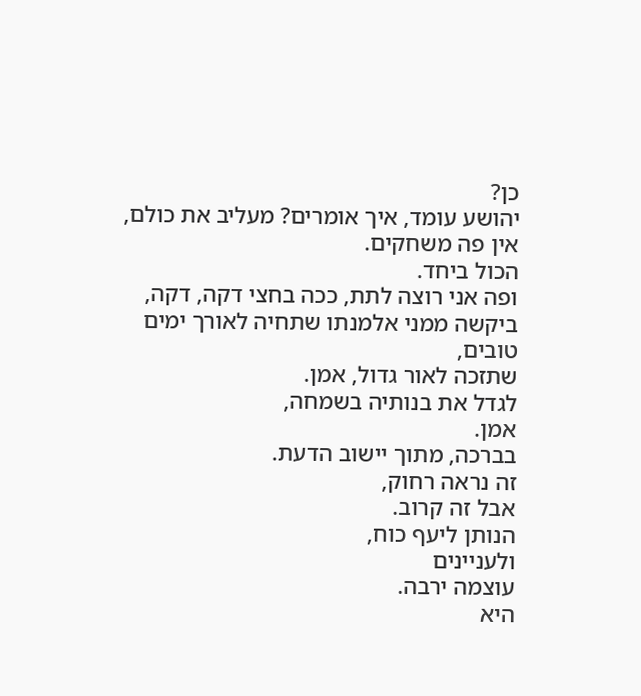כן?
יהושע עומד, איך אומרים? מעליב את כולם,
אין פה משחקים.
הכול ביחד.
ופה אני רוצה לתת, ככה בחצי דקה, דקה,
ביקשה ממני אלמנתו שתחיה לאורך ימים טובים,
שתזכה לאור גדול, אמן.
לגדל את בנותיה בשמחה,
אמן.
בברכה, מתוך יישוב הדעת.
זה נראה רחוק,
אבל זה קרוב.
הנותן ליעף כוח,
ולעניינים
עוצמה ירבה.
היא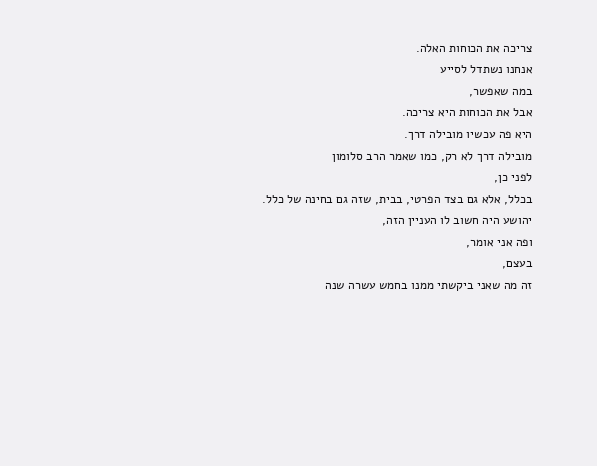צריכה את הכוחות האלה.
אנחנו נשתדל לסייע
במה שאפשר,
אבל את הכוחות היא צריכה.
היא פה עכשיו מובילה דרך.
מובילה דרך לא רק, כמו שאמר הרב סלומון
לפני כן,
בכלל, אלא גם בצד הפרטי, בבית, שזה גם בחינה של כלל.
יהושע היה חשוב לו העניין הזה,
ופה אני אומר,
בעצם,
זה מה שאני ביקשתי ממנו בחמש עשרה שנה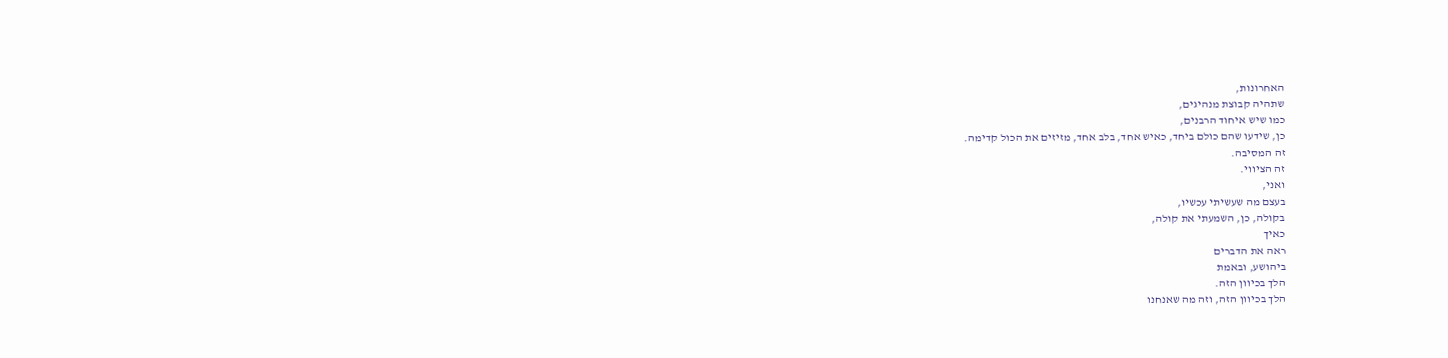האחרונות,
שתהיה קבוצת מנהיגים,
כמו שיש איחוד הרבנים,
כן, שידעו שהם כולם ביחד, כאיש אחד, בלב אחד, מזיזים את הכול קדימה.
זה המסיבה.
זה הציווי.
ואני,
בעצם מה שעשיתי עכשיו,
בקולה, כן, השמעתי את קולה,
כאיך
ראה את הדברים
ביהושע, ובאמת
הלך בכיוון הזה.
הלך בכיוון הזה, וזה מה שאנחנו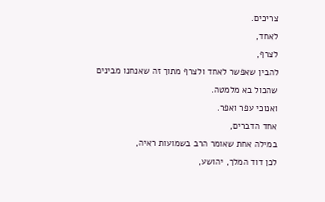צריכים.
לאחד,
לצרף,
להבין שאפשר לאחד ולצרף מתוך זה שאנחנו מבינים
שהכול בא מלמטה.
ואנוכי עפר ואפר.
אחד הדברים,
במילה אחת שאומר הרב בשמועות ראיה,
לכן דוד המלך, יהושע,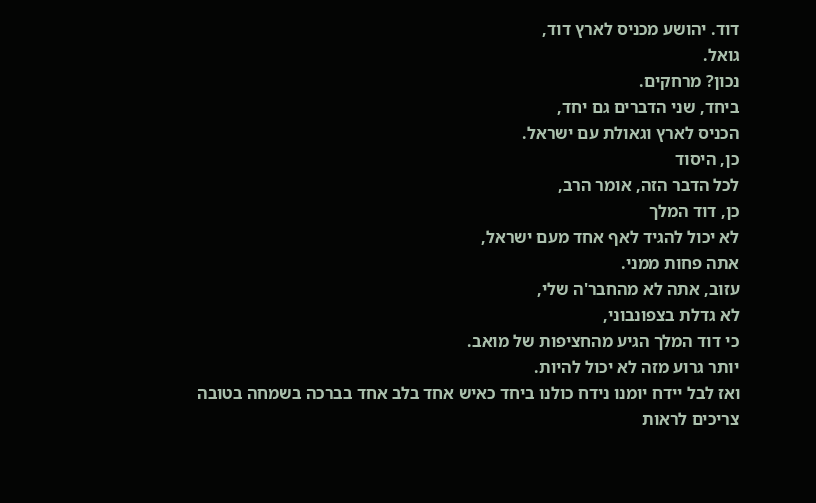דוד. יהושע מכניס לארץ דוד,
גואל.
נכון? מרחקים.
ביחד, שני הדברים גם יחד,
הכניס לארץ וגאולת עם ישראל.
כן, היסוד
לכל הדבר הזה, אומר הרב,
כן, דוד המלך
לא יכול להגיד לאף אחד מעם ישראל,
אתה פחות ממני.
עזוב, אתה לא מהחבר'ה שלי,
לא גדלת בצפונבוני,
כי דוד המלך הגיע מהחציפות של מואב.
יותר גרוע מזה לא יכול להיות.
ואז לבל יידח יומנו נידח כולנו ביחד כאיש אחד בלב אחד בברכה בשמחה בטובה
צריכים לראות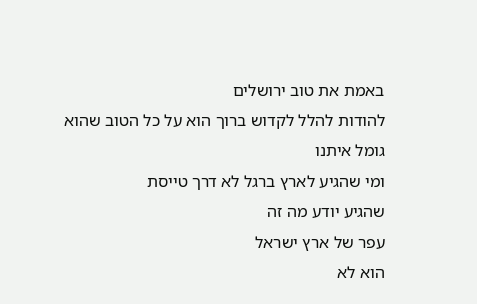באמת את טוב ירושלים
להודות להלל לקדוש ברוך הוא על כל הטוב שהוא גומל איתנו
ומי שהגיע לארץ ברגל לא דרך טייסת
שהגיע יודע מה זה
עפר של ארץ ישראל
הוא לא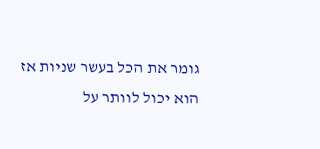גומר את הכל בעשר שניות אז הוא יכול לוותר על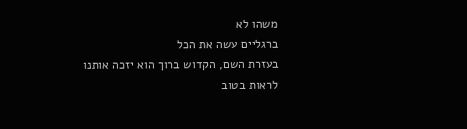משהו לא
ברגליים עשה את הכל
בעזרת השם, הקדוש ברוך הוא יזכה אותנו לראות בטוב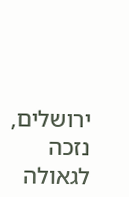ירושלים,
נזכה לגאולה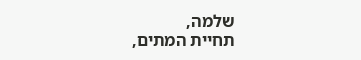שלמה,
תחיית המתים,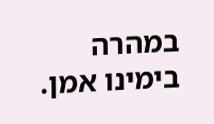במהרה בימינו אמן.